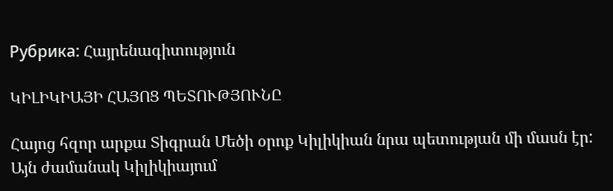Рубрика: Հայրենագիտություն

ԿԻԼԻԿԻԱՅԻ ՀԱՅՈՑ ՊԵՏՈՒԹՅՈՒՆԸ

Հայոց հզոր արքա Տիգրան Մեծի օրոք Կիլիկիան նրա պետության մի մասն էր: Այն ժամանակ Կիլիկիայում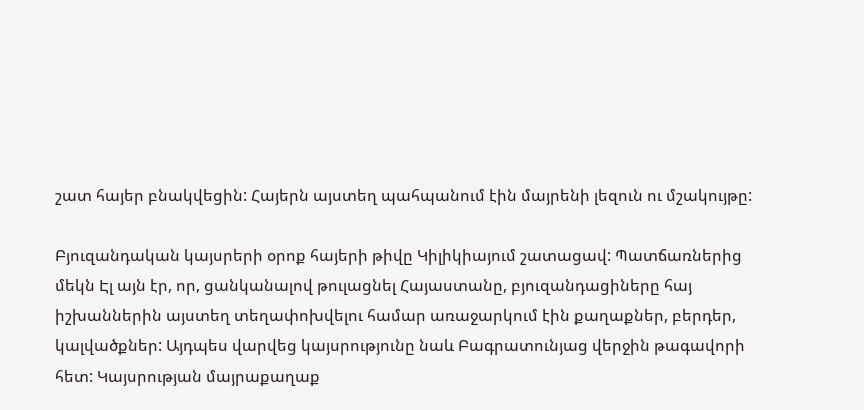շատ հայեր բնակվեցին: Հայերն այստեղ պահպանում էին մայրենի լեզուն ու մշակույթը:

Բյուզանդական կայսրերի օրոք հայերի թիվը Կիլիկիայում շատացավ: Պատճառներից մեկն Էլ այն էր, որ, ցանկանալով թուլացնել Հայաստանը, բյուզանդացիները հայ իշխաններին այստեղ տեղափոխվելու համար առաջարկում էին քաղաքներ, բերդեր, կալվածքներ: Այդպես վարվեց կայսրությունը նաև Բագրատունյաց վերջին թագավորի հետ: Կայսրության մայրաքաղաք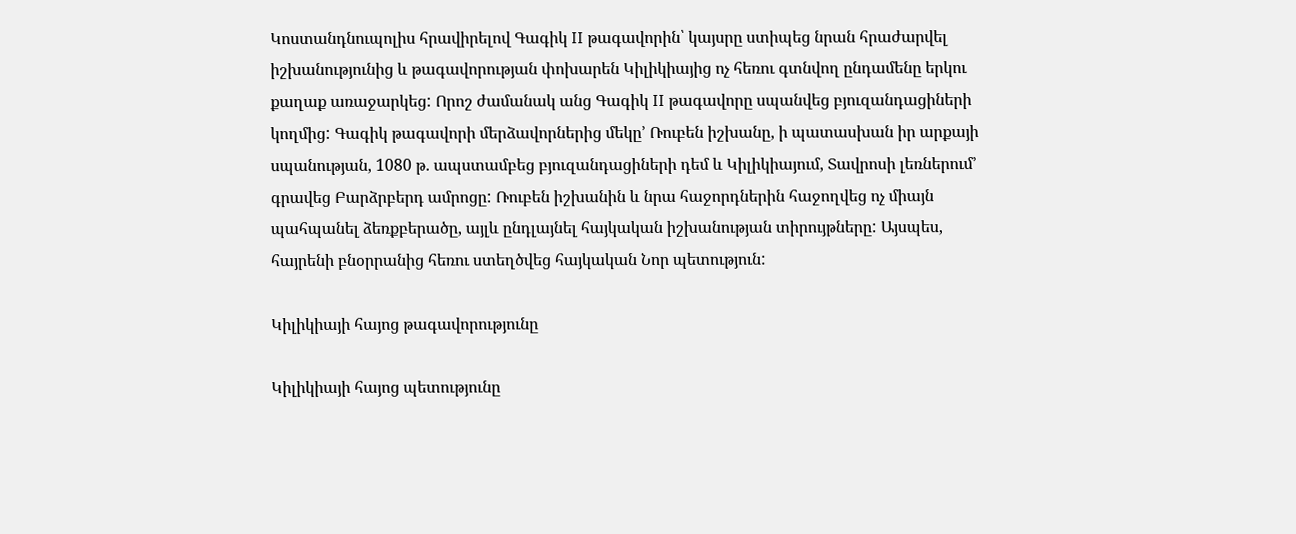Կոստանդնուպոլիս հրավիրելով Գագիկ II թագավորին՝ կայսրը ստիպեց նրան հրաժարվել իշխանությունից և թագավորության փոխարեն Կիլիկիայից ոչ հեռու գտնվող ընդամենը երկու քաղաք առաջարկեց: Որոշ ժամանակ անց Գագիկ II թագավորը սպանվեց բյուզանդացիների կողմից: Գագիկ թագավորի մերձավորներից մեկը’ Ռուբեն իշխանը, ի պատասխան իր արքայի սպանության, 1080 թ. ապստամբեց բյուզանդացիների դեմ և Կիլիկիայում, Տավրոսի լեռներում’ գրավեց Բարձրբերդ ամրոցը: Ռուբեն իշխանին և նրա հաջորդներին հաջողվեց ոչ միայն պահպանել ձեռքբերածը, այլև ընդլայնել հայկական իշխանության տիրույթները: Այսպես, հայրենի բնօրրանից հեռու ստեղծվեց հայկական Նոր պետություն:

Կիլիկիայի հայոց թագավորությունը

Կիլիկիայի հայոց պետությունը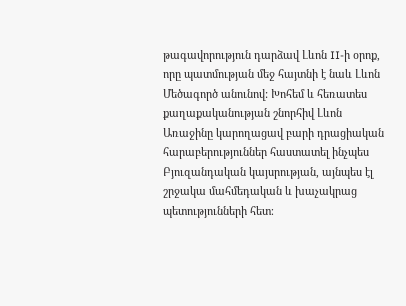թագավորություն դարձավ Լևոն II-ի օրոք, որը պատմության մեջ հայտնի է նաև Լևոն Մեծագործ անունով: Խոհեմ և հեռատես քաղաքականության շնորհիվ Լևոն Առաջինը կարողացավ բարի դրացիական հարաբերություններ հաստատել ինչպես Բյուզանդական կայսրության, այնպես էլ շրջակա մահմեդական և խաչակրաց պետությունների հետ։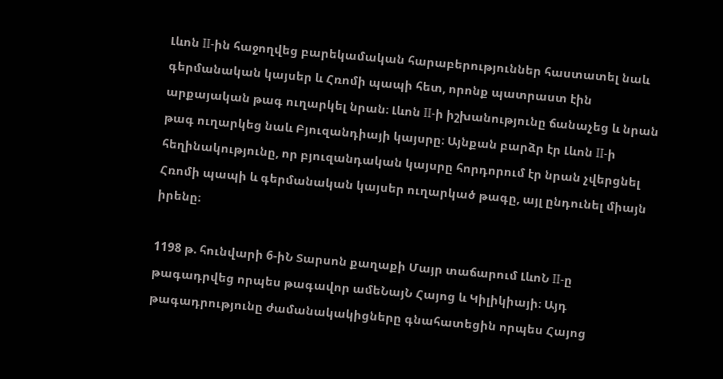Լևոն II-ին հաջողվեց բարեկամական հարաբերություններ հաստատել նաև գերմանական կայսեր և Հռոմի պապի հետ, որոնք պատրաստ էին արքայական թագ ուղարկել նրան։ Լևոն II-ի իշխանությունը ճանաչեց և նրան թագ ուղարկեց նաև Բյուզանդիայի կայսրը։ Այնքան բարձր էր Լևոն II-ի հեղինակությունը, որ բյուզանդական կայսրը հորդորում էր նրան չվերցնել Հռոմի պապի և գերմանական կայսեր ուղարկած թագը, այլ ընդունել միայն իրենը։

1198 թ. հունվարի 6-իՆ Տարսոն քաղաքի Մայր տաճարում ԼևոՆ II-ը թագադրվեց որպես թագավոր ամեՆայՆ Հայոց և Կիլիկիայի։ Այդ թագադրությունը ժամանակակիցները գնահատեցին որպես Հայոց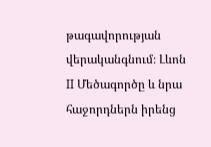թագավորության վերականգնում։ Լևոն II Մեծագործը և նրա հաջորդներն իրենց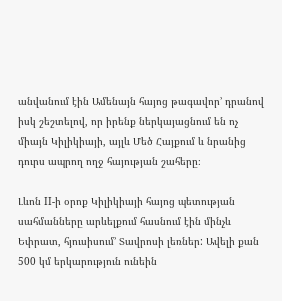անվանում էին Ամենայն հայոց թագավոր’ դրանով իսկ շեշտելով, որ իրենք ներկայացնում են ոչ միայն Կիլիկիայի, այլև Մեծ Հայքում և նրանից դուրս ապրող ողջ հայության շահերը։

Լևոն II-ի օրոք Կիլիկիայի հայոց պետության սահմանները արևելքում հասնում էին մինչև Եփրատ, հյուսիսում’ Տավրոսի լեռներ: Ավելի քան 500 կմ երկարություն ունեին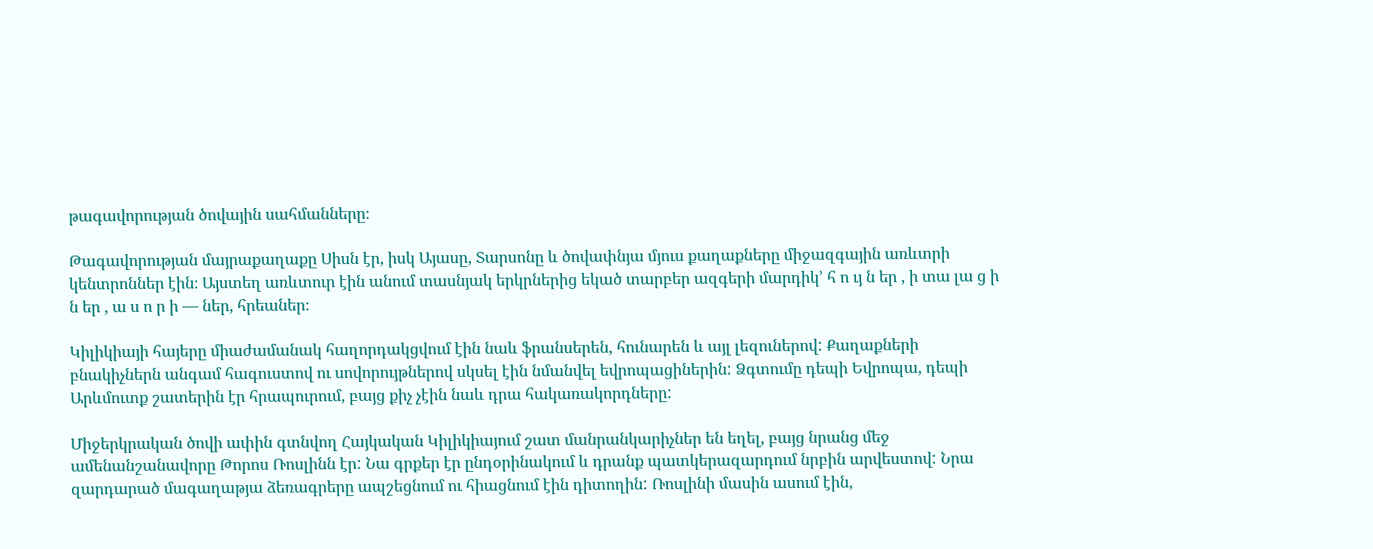թագավորության ծովային սահմանները։

Թագավորության մայրաքաղաքը Սիսն էր, իսկ Այասը, Տարսոնը և ծովափնյա մյուս քաղաքները միջազգային առևտրի կենտրոններ էին։ Այստեղ առևտուր էին անում տասնյակ երկրներից եկած տարբեր ազգերի մարդիկ’ հ ո ւյ ն եր , ի տա լա ց ի ն եր , ա ս ո ր ի — ներ, հրեաներ։

Կիլիկիայի հայերը միաժամանակ հաղորդակցվում էին նաև ֆրանսերեն, հունարեն և այլ լեզուներով: Քաղաքների բնակիչներն անգամ հագուստով ու սովորույթներով սկսել էին նմանվել եվրոպացիներին: Ձգտումը դեպի Եվրոպա, դեպի Արևմուտք շատերին էր հրապուրում, բայց քիչ չէին նաև դրա հակառակորդները:

Միջերկրական ծովի ափին գտնվող Հայկական Կիլիկիայում շատ մանրանկարիչներ են եղել, բայց նրանց մեջ ամենանշանավորը Թորոս Ռոսլինն էր: Նա գրքեր էր ընդօրինակում և դրանք պատկերազարդում նրբին արվեստով: Նրա զարդարած մագաղաթյա ձեռագրերը ապշեցնում ու հիացնում էին դիտողին: Ռոսլինի մասին ասում էին,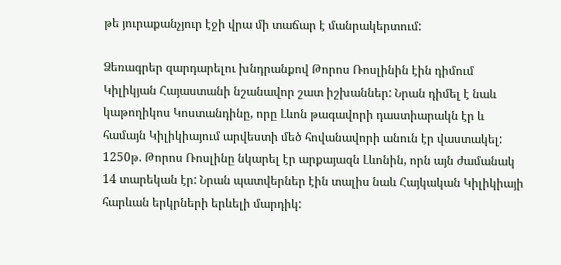թե յուրաքանչյուր էջի վրա մի տաճար է մանրակերտում:

Ձեռագրեր զարդարելու խնդրանքով Թորոս Ռոսլինին էին դիմում Կիլիկյան Հայաստանի նշանավոր շատ իշխաններ: Նրան դիմել է նաև կաթողիկոս Կոստանդինը, որը Լևոն թագավորի դաստիարակն էր և համայն Կիլիկիայում արվեստի մեծ հովանավորի անուն էր վաստակել: 1250թ. Թորոս Ռոսլինը նկարել էր արքայազն Լևոնին, որն այն ժամանակ 14 տարեկան էր: Նրան պատվերներ էին տալիս նաև Հայկական Կիլիկիայի հարևան երկրների երևելի մարդիկ: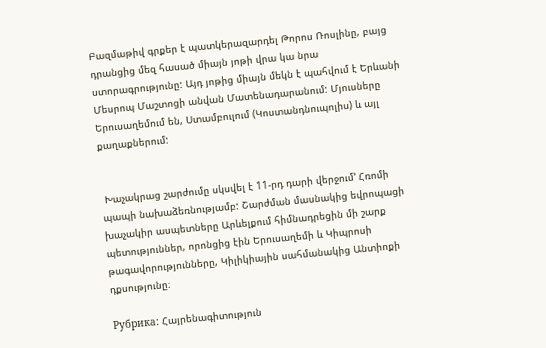Բազմաթիվ գրքեր է պատկերազարդել Թորոս Ռոսլինը, բայց դրանցից մեզ հասած միայն յոթի վրա կա նրա ստորագրությունը: Այդ յոթից միայն մեկն է պահվում է Երևանի Մեսրոպ Մաշտոցի անվան Մատենադարանում: Մյուսները Երուսաղեմում են, Ստամբուլում (Կոստանդնուպոլիս) և այլ քաղաքներում:


 Խաչակրաց շարժումը սկսվել է 11-րդ դարի վերջում’ Հռոմի պապի նախաձեռնությամբ: Շարժման մասնակից եվրոպացի խաչակիր ասպետները Արևելքում հիմնադրեցին մի շարք պետություններ, որոնցից էին Երուսաղեմի և Կիպրոսի թագավորությունները, Կիլիկիային սահմանակից Անտիոքի դքսությունը։

Рубрика: Հայրենագիտություն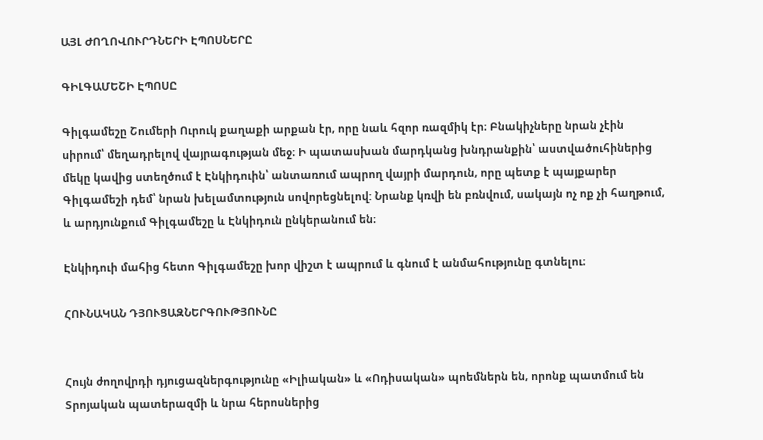ԱՅԼ ԺՈՂՈՎՈՒՐԴՆԵՐԻ ԷՊՈՍՆԵՐԸ

ԳԻԼԳԱՄԵՇԻ ԷՊՈՍԸ

Գիլգամեշը Շումերի Ուրուկ քաղաքի արքան էր, որը նաև հզոր ռազմիկ էր։ Բնակիչները նրան չէին սիրում՝ մեղադրելով վայրագության մեջ։ Ի պատասխան մարդկանց խնդրանքին՝ աստվածուհիներից մեկը կավից ստեղծում է Էնկիդուին՝ անտառում ապրող վայրի մարդուն, որը պետք է պայքարեր Գիլգամեշի դեմ՝ նրան խելամտություն սովորեցնելով: Նրանք կռվի են բռնվում, սակայն ոչ ոք չի հաղթում, և արդյունքում Գիլգամեշը և Էնկիդուն ընկերանում են։

Էնկիդուի մահից հետո Գիլգամեշը խոր վիշտ է ապրում և գնում է անմահությունը գտնելու։

ՀՈՒՆԱԿԱՆ ԴՅՈՒՑԱԶՆԵՐԳՈՒԹՅՈՒՆԸ


Հույն ժողովրդի դյուցազներգությունը «Իլիական» և «Ոդիսական» պոեմներն են, որոնք պատմում են Տրոյական պատերազմի և նրա հերոսներից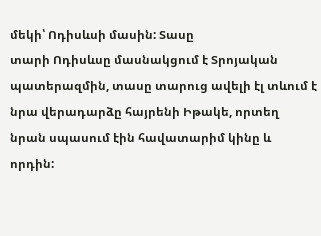մեկի՝ Ոդիսևսի մասին: Տասը
տարի Ոդիսևսը մասնակցում է Տրոյական պատերազմին, տասը տարուց ավելի էլ տևում է նրա վերադարձը հայրենի Իթակե, որտեղ նրան սպասում էին հավատարիմ կինը և որդին: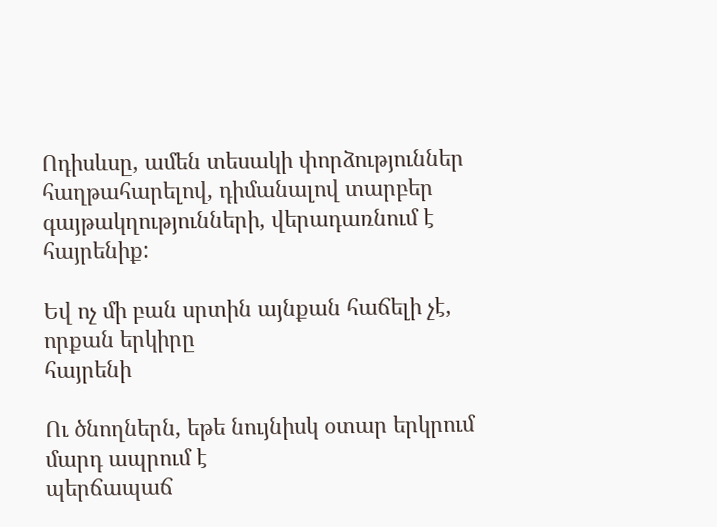Ոդիսևսը, ամեն տեսակի փորձություններ հաղթահարելով, դիմանալով տարբեր
գայթակղությունների, վերադառնում է հայրենիք:

Եվ ոչ մի բան սրտին այնքան հաճելի չէ, որքան երկիրը
հայրենի

Ու ծնողներն, եթե նույնիսկ օտար երկրում մարդ ապրում է
պերճապաճ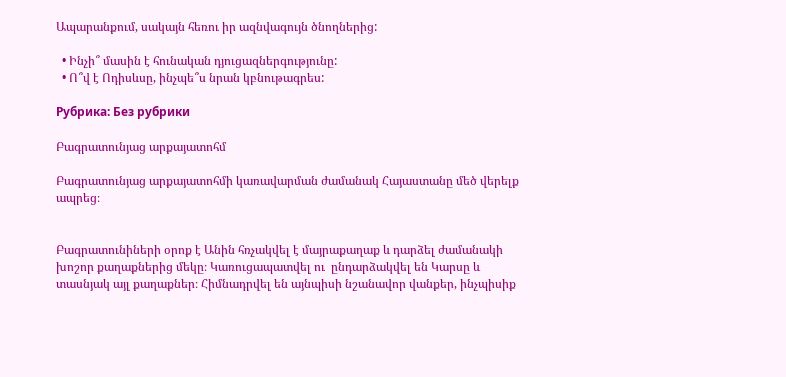Ապարանքում, սակայն հեռու իր ազնվագույն ծնողներից:

  • Ինչի՞ մասին է հունական դյուցազներգությունը:
  • Ո՞վ է Ոդիսևսը, ինչպե՞ս նրան կբնութագրես:

Рубрика: Без рубрики

Բագրատունյաց արքայատոհմ

Բագրատունյաց արքայատոհմի կառավարման ժամանակ Հայաստանը մեծ վերելք ապրեց։


Բագրատունիների օրոք է Անին հռչակվել է մայրաքաղաք և դարձել ժամանակի խոշոր քաղաքներից մեկը։ Կառուցապատվել ու  ընդարձակվել են Կարսը և տասնյակ այլ քաղաքներ։ Հիմնադրվել են այնպիսի նշանավոր վանքեր, ինչպիսիք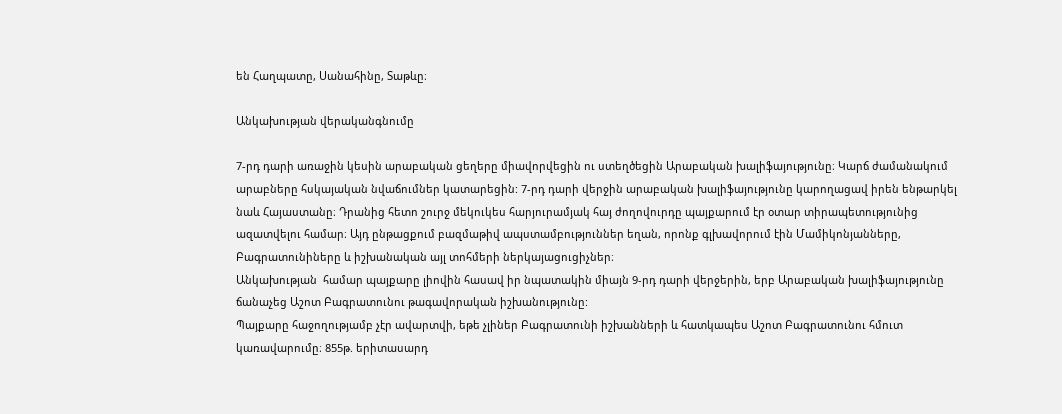են Հաղպատը, Սանահինը, Տաթևը։

Անկախության վերականգնումը

7-րդ դարի առաջին կեսին արաբական ցեղերը միավորվեցին ու ստեղծեցին Արաբական խալիֆայությունը։ Կարճ ժամանակում արաբները հսկայական նվաճումներ կատարեցին: 7-րդ դարի վերջին արաբական խալիֆայությունը կարողացավ իրեն ենթարկել նաև Հայաստանը։ Դրանից հետո շուրջ մեկուկես հարյուրամյակ հայ ժողովուրդը պայքարում էր օտար տիրապետությունից ազատվելու համար։ Այդ ընթացքում բազմաթիվ ապստամբություններ եղան, որոնք գլխավորում էին Մամիկոնյանները, Բագրատունիները և իշխանական այլ տոհմերի ներկայացուցիչներ։
Անկախության  համար պայքարը լիովին հասավ իր նպատակին միայն 9-րդ դարի վերջերին, երբ Արաբական խալիֆայությունը ճանաչեց Աշոտ Բագրատունու թագավորական իշխանությունը:
Պայքարը հաջողությամբ չէր ավարտվի, եթե չլիներ Բագրատունի իշխանների և հատկապես Աշոտ Բագրատունու հմուտ կառավարումը։ 855թ. երիտասարդ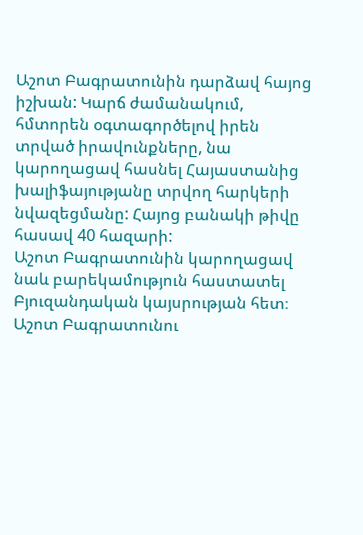Աշոտ Բագրատունին դարձավ հայոց իշխան: Կարճ ժամանակում, հմտորեն օգտագործելով իրեն
տրված իրավունքները, նա կարողացավ հասնել Հայաստանից
խալիֆայությանը տրվող հարկերի նվազեցմանը: Հայոց բանակի թիվը հասավ 40 հազարի:
Աշոտ Բագրատունին կարողացավ նաև բարեկամություն հաստատել Բյուզանդական կայսրության հետ։ Աշոտ Բագրատունու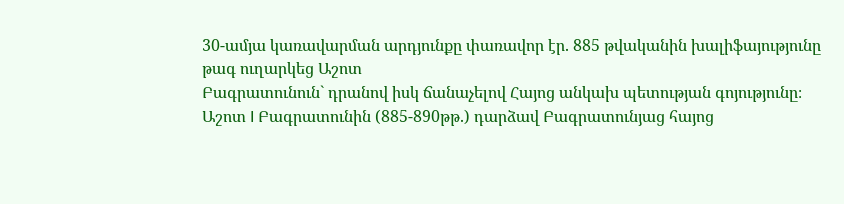30-ամյա կառավարման արդյունքը փառավոր էր. 885 թվականին խալիֆայությունը թագ ուղարկեց Աշոտ
Բագրատունուն` դրանով իսկ ճանաչելով Հայոց անկախ պետության գոյությունը։
Աշոտ I Բագրատունին (885-890թթ.) դարձավ Բագրատունյաց հայոց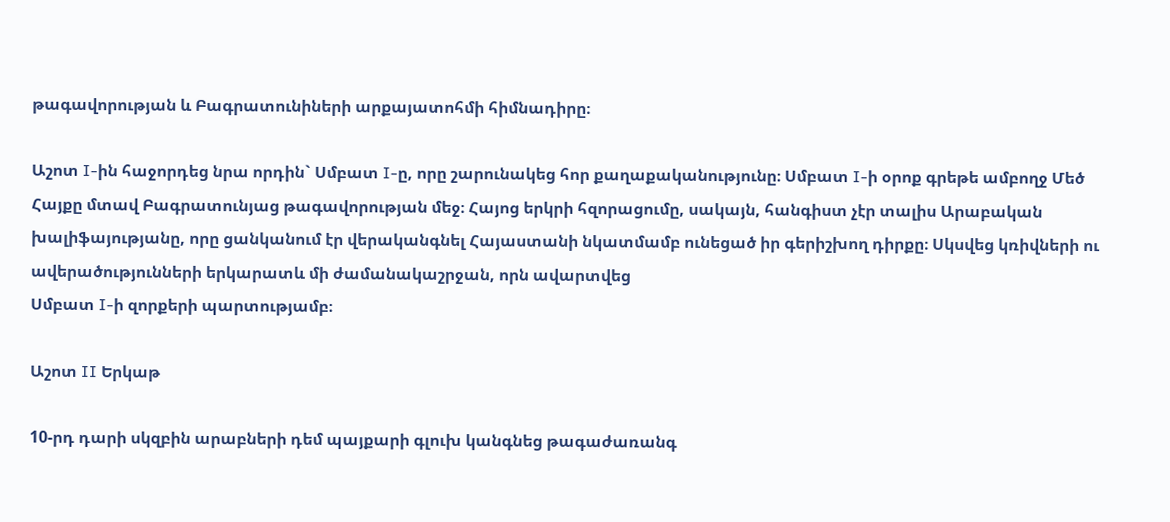թագավորության և Բագրատունիների արքայատոհմի հիմնադիրը։

Աշոտ I-ին հաջորդեց նրա որդին` Սմբատ I-ը, որը շարունակեց հոր քաղաքականությունը։ Սմբատ I-ի օրոք գրեթե ամբողջ Մեծ Հայքը մտավ Բագրատունյաց թագավորության մեջ։ Հայոց երկրի հզորացումը, սակայն, հանգիստ չէր տալիս Արաբական խալիֆայությանը, որը ցանկանում էր վերականգնել Հայաստանի նկատմամբ ունեցած իր գերիշխող դիրքը։ Սկսվեց կռիվների ու ավերածությունների երկարատև մի ժամանակաշրջան, որն ավարտվեց
Սմբատ I-ի զորքերի պարտությամբ։

Աշոտ II Երկաթ

10-րդ դարի սկզբին արաբների դեմ պայքարի գլուխ կանգնեց թագաժառանգ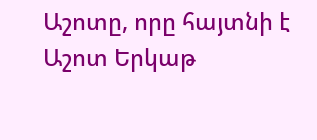Աշոտը, որը հայտնի է Աշոտ Երկաթ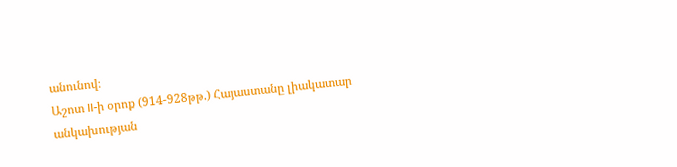անունով։
Աշոտ II-ի օրոք (914-928թթ.) Հայաստանը լիակատար անկախության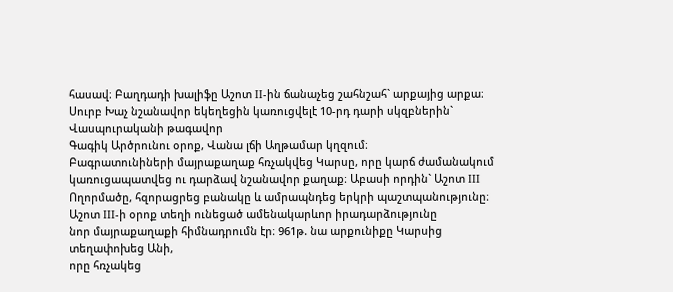հասավ։ Բաղդադի խալիֆը Աշոտ II-ին ճանաչեց շահնշահ` արքայից արքա։ Սուրբ Խաչ նշանավոր եկեղեցին կառուցվելէ 10-րդ դարի սկզբներին` Վասպուրականի թագավոր
Գագիկ Արծրունու օրոք, Վանա լճի Աղթամար կղզում։
Բագրատունիների մայրաքաղաք հռչակվեց Կարսը, որը կարճ ժամանակում կառուցապատվեց ու դարձավ նշանավոր քաղաք։ Աբասի որդին` Աշոտ III Ողորմածը, հզորացրեց բանակը և ամրապնդեց երկրի պաշտպանությունը։ Աշոտ III-ի օրոք տեղի ունեցած ամենակարևոր իրադարձությունը
նոր մայրաքաղաքի հիմնադրումն էր։ 961թ. նա արքունիքը Կարսից տեղափոխեց Անի,
որը հռչակեց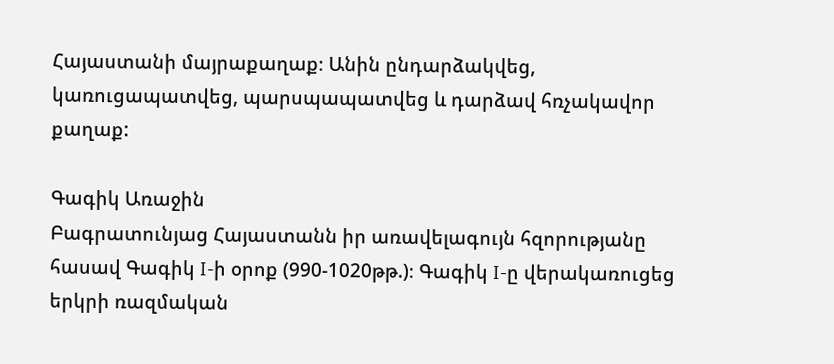Հայաստանի մայրաքաղաք։ Անին ընդարձակվեց,
կառուցապատվեց, պարսպապատվեց և դարձավ հռչակավոր քաղաք:

Գագիկ Առաջին
Բագրատունյաց Հայաստանն իր առավելագույն հզորությանը
հասավ Գագիկ I-ի օրոք (990-1020թթ.)։ Գագիկ I-ը վերակառուցեց
երկրի ռազմական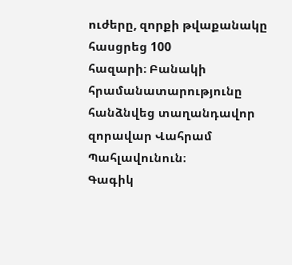ուժերը, զորքի թվաքանակը հասցրեց 100
հազարի։ Բանակի հրամանատարությունը հանձնվեց տաղանդավոր
զորավար Վահրամ Պահլավունուն։
Գագիկ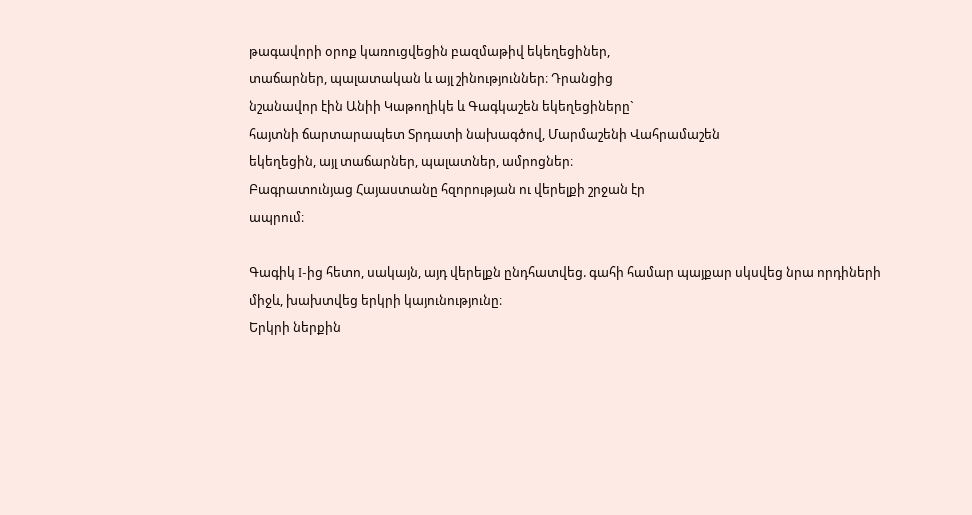թագավորի օրոք կառուցվեցին բազմաթիվ եկեղեցիներ,
տաճարներ, պալատական և այլ շինություններ։ Դրանցից
նշանավոր էին Անիի Կաթողիկե և Գագկաշեն եկեղեցիները`
հայտնի ճարտարապետ Տրդատի նախագծով, Մարմաշենի Վահրամաշեն
եկեղեցին, այլ տաճարներ, պալատներ, ամրոցներ։
Բագրատունյաց Հայաստանը հզորության ու վերելքի շրջան էր
ապրում։

Գագիկ I-ից հետո, սակայն, այդ վերելքն ընդհատվեց. գահի համար պայքար սկսվեց նրա որդիների միջև, խախտվեց երկրի կայունությունը։
Երկրի ներքին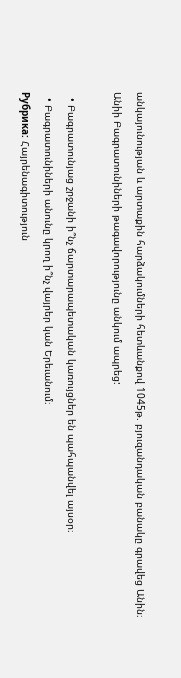անկայունության և արտաքին հարձակումների հետևանքով 1045թ. բյուզանդական բանակը գրավեց Անին։
Անիի Բագրատունիների թագավորությունը անկում ապրեց:

  • Բագրատունյաց շրջանի ի՞նչ ճարտարապետական կառույցներ են պահպանվել այսօր։
  • Բագրատունիների անունը կրող ի՞նչ վայրեր կան Երեւանում։
Рубрика: Հայրենագիտություն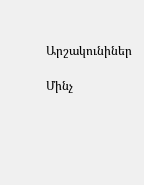Արշակունիներ

Մինչ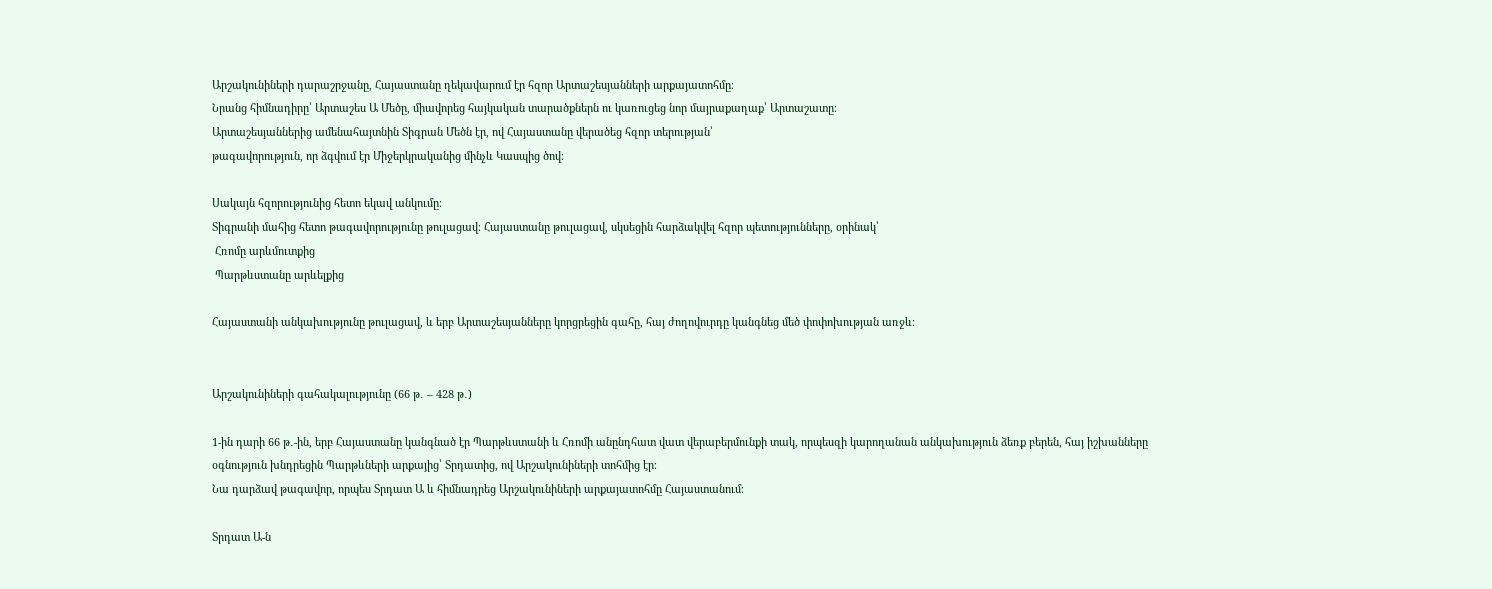Արշակունիների դարաշրջանը, Հայաստանը ղեկավարում էր հզոր Արտաշեսյանների արքայատոհմը։
Նրանց հիմնադիրը՝ Արտաշես Ա Մեծը, միավորեց հայկական տարածքներն ու կառուցեց նոր մայրաքաղաք՝ Արտաշատը։
Արտաշեսյաններից ամենահայտնին Տիգրան Մեծն էր, ով Հայաստանը վերածեց հզոր տերության՝
թագավորություն, որ ձգվում էր Միջերկրականից մինչև Կասպից ծով։

Սակայն հզորությունից հետո եկավ անկումը։
Տիգրանի մահից հետո թագավորությունը թուլացավ։ Հայաստանը թուլացավ, սկսեցին հարձակվել հզոր պետությունները, օրինակ՝
 Հռոմը արևմուտքից
 Պարթևստանը արևելքից

Հայաստանի անկախությունը թուլացավ, և երբ Արտաշեսյանները կորցրեցին գահը, հայ ժողովուրդը կանգնեց մեծ փոփոխության առջև։


Արշակունիների գահակալությունը (66 թ․ – 428 թ․)

1-ին դարի 66 թ․-ին, երբ Հայաստանը կանգնած էր Պարթևստանի և Հռոմի անընդհատ վատ վերաբերմունքի տակ, որպեսզի կարողանան անկախություն ձեռք բերեն, հայ իշխանները օգնություն խնդրեցին Պարթևների արքայից՝ Տրդատից, ով Արշակունիների տոհմից էր։
Նա դարձավ թագավոր, որպես Տրդատ Ա և հիմնադրեց Արշակունիների արքայատոհմը Հայաստանում։

Տրդատ Ա-ն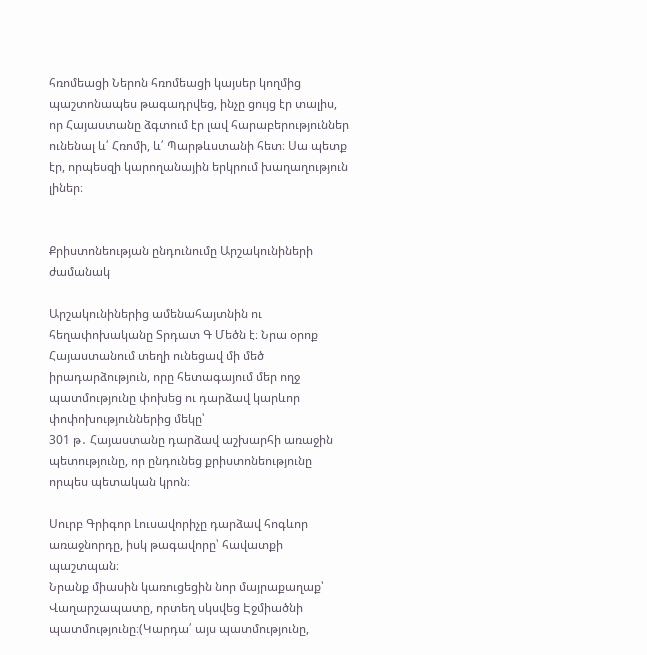հռոմեացի Ներոն հռոմեացի կայսեր կողմից պաշտոնապես թագադրվեց, ինչը ցույց էր տալիս, որ Հայաստանը ձգտում էր լավ հարաբերություններ ունենալ և՛ Հռոմի, և՛ Պարթևստանի հետ։ Սա պետք էր, որպեսզի կարողանային երկրում խաղաղություն լիներ։


Քրիստոնեության ընդունումը Արշակունիների ժամանակ

Արշակունիներից ամենահայտնին ու հեղափոխականը Տրդատ Գ Մեծն է։ Նրա օրոք Հայաստանում տեղի ունեցավ մի մեծ իրադարձություն, որը հետագայում մեր ողջ պատմությունը փոխեց ու դարձավ կարևոր փոփոխություններից մեկը՝
301 թ․ Հայաստանը դարձավ աշխարհի առաջին պետությունը, որ ընդունեց քրիստոնեությունը որպես պետական կրոն։

Սուրբ Գրիգոր Լուսավորիչը դարձավ հոգևոր առաջնորդը, իսկ թագավորը՝ հավատքի պաշտպան։
Նրանք միասին կառուցեցին նոր մայրաքաղաք՝ Վաղարշապատը, որտեղ սկսվեց Էջմիածնի պատմությունը։(Կարդա՛ այս պատմությունը,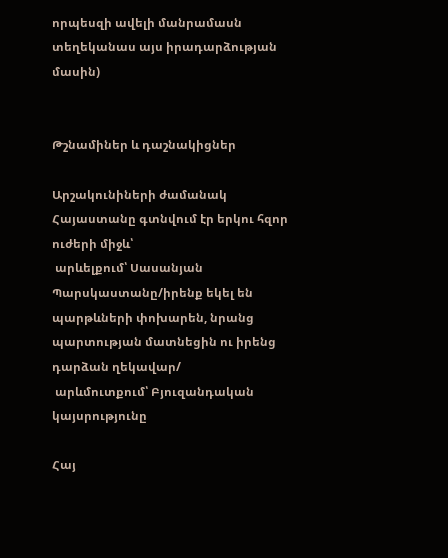որպեսզի ավելի մանրամասն տեղեկանաս այս իրադարձության մասին)


Թշնամիներ և դաշնակիցներ

Արշակունիների ժամանակ Հայաստանը գտնվում էր երկու հզոր ուժերի միջև՝
 արևելքում՝ Սասանյան Պարսկաստանը/իրենք եկել են պարթևների փոխարեն, նրանց պարտության մատնեցին ու իրենց դարձան ղեկավար/
 արևմուտքում՝ Բյուզանդական կայսրությունը

Հայ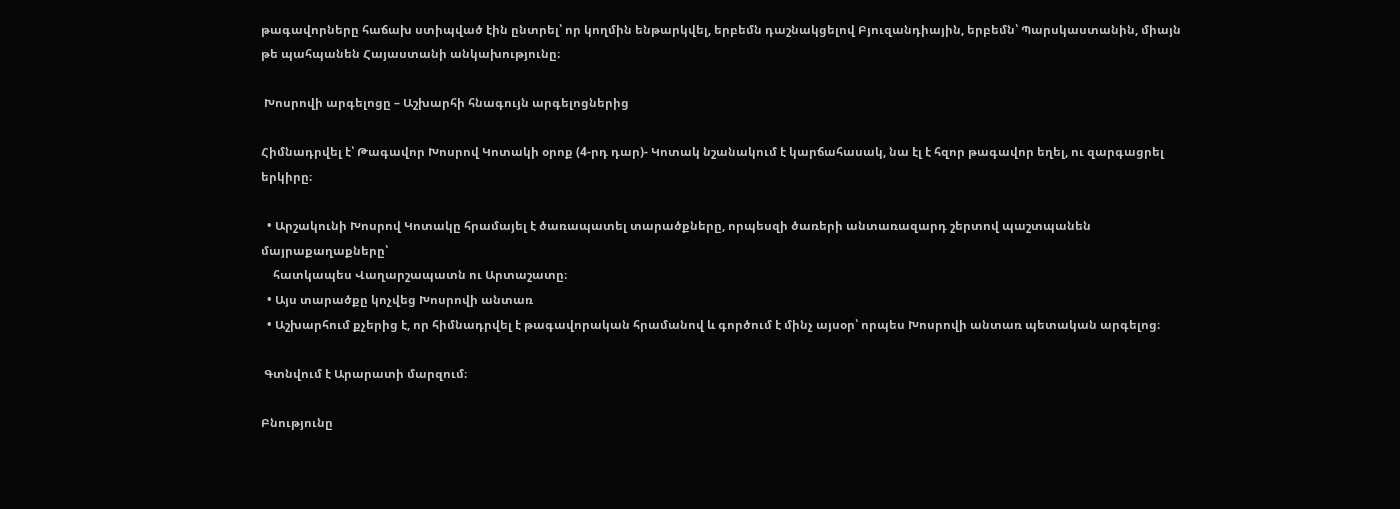թագավորները հաճախ ստիպված էին ընտրել՝ որ կողմին ենթարկվել, երբեմն դաշնակցելով Բյուզանդիային, երբեմն՝ Պարսկաստանին, միայն թե պահպանեն Հայաստանի անկախությունը։

 Խոսրովի արգելոցը – Աշխարհի հնագույն արգելոցներից

Հիմնադրվել է՝ Թագավոր Խոսրով Կոտակի օրոք (4-րդ դար)- Կոտակ նշանակում է կարճահասակ, նա էլ է հզոր թագավոր եղել, ու զարգացրել երկիրը։

  • Արշակունի Խոսրով Կոտակը հրամայել է ծառապատել տարածքները, որպեսզի ծառերի անտառազարդ շերտով պաշտպանեն մայրաքաղաքները՝
    հատկապես Վաղարշապատն ու Արտաշատը։
  • Այս տարածքը կոչվեց Խոսրովի անտառ
  • Աշխարհում քչերից է, որ հիմնադրվել է թագավորական հրամանով և գործում է մինչ այսօր՝ որպես Խոսրովի անտառ պետական արգելոց։

 Գտնվում է Արարատի մարզում։

Բնությունը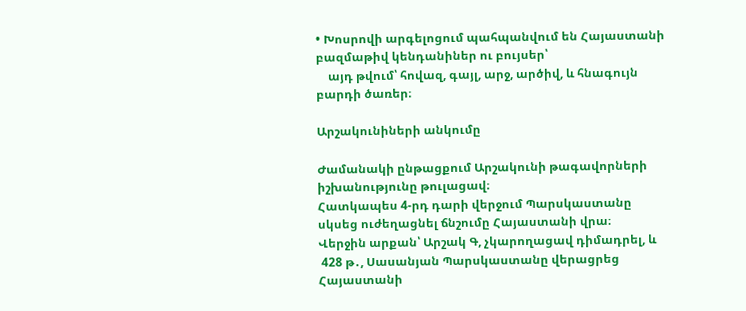• Խոսրովի արգելոցում պահպանվում են Հայաստանի բազմաթիվ կենդանիներ ու բույսեր՝
    այդ թվում՝ հովազ, գայլ, արջ, արծիվ, և հնագույն բարդի ծառեր։

Արշակունիների անկումը

Ժամանակի ընթացքում Արշակունի թագավորների իշխանությունը թուլացավ։
Հատկապես 4-րդ դարի վերջում Պարսկաստանը սկսեց ուժեղացնել ճնշումը Հայաստանի վրա։
Վերջին արքան՝ Արշակ Գ, չկարողացավ դիմադրել, և
 428 թ․, Սասանյան Պարսկաստանը վերացրեց Հայաստանի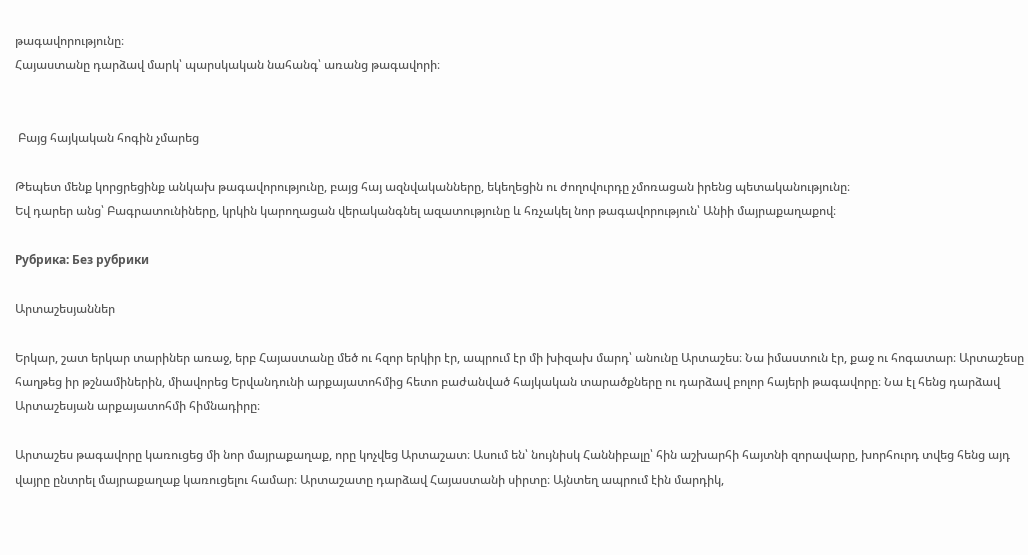թագավորությունը։
Հայաստանը դարձավ մարկ՝ պարսկական նահանգ՝ առանց թագավորի։


 Բայց հայկական հոգին չմարեց

Թեպետ մենք կորցրեցինք անկախ թագավորությունը, բայց հայ ազնվականները, եկեղեցին ու ժողովուրդը չմոռացան իրենց պետականությունը։
Եվ դարեր անց՝ Բագրատունիները, կրկին կարողացան վերականգնել ազատությունը և հռչակել նոր թագավորություն՝ Անիի մայրաքաղաքով։

Рубрика: Без рубрики

Արտաշեսյաններ

Երկար, շատ երկար տարիներ առաջ, երբ Հայաստանը մեծ ու հզոր երկիր էր, ապրում էր մի խիզախ մարդ՝ անունը Արտաշես։ Նա իմաստուն էր, քաջ ու հոգատար։ Արտաշեսը հաղթեց իր թշնամիներին, միավորեց Երվանդունի արքայատոհմից հետո բաժանված հայկական տարածքները ու դարձավ բոլոր հայերի թագավորը։ Նա էլ հենց դարձավ Արտաշեսյան արքայատոհմի հիմնադիրը։

Արտաշես թագավորը կառուցեց մի նոր մայրաքաղաք, որը կոչվեց Արտաշատ։ Ասում են՝ նույնիսկ Հաննիբալը՝ հին աշխարհի հայտնի զորավարը, խորհուրդ տվեց հենց այդ վայրը ընտրել մայրաքաղաք կառուցելու համար։ Արտաշատը դարձավ Հայաստանի սիրտը։ Այնտեղ ապրում էին մարդիկ,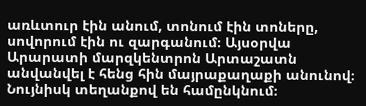առևտուր էին անում, տոնում էին տոները, սովորում էին ու զարգանում։ Այսօրվա Արարատի մարզկենտրոն Արտաշատն անվանվել է հենց հին մայրաքաղաքի անունով։ Նույնիսկ տեղանքով են համընկնում։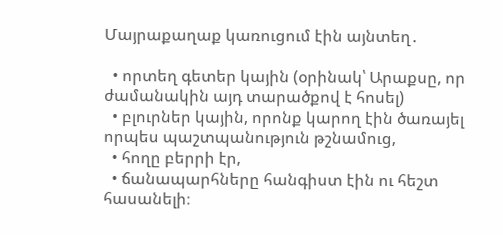Մայրաքաղաք կառուցում էին այնտեղ․

  • որտեղ գետեր կային (օրինակ՝ Արաքսը, որ ժամանակին այդ տարածքով է հոսել)
  • բլուրներ կային, որոնք կարող էին ծառայել որպես պաշտպանություն թշնամուց,
  • հողը բերրի էր,
  • ճանապարհները հանգիստ էին ու հեշտ հասանելի։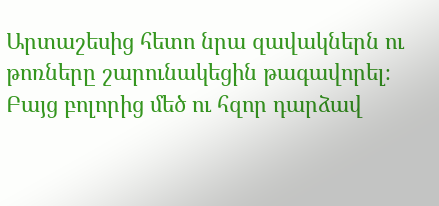Արտաշեսից հետո նրա զավակներն ու թոռները շարունակեցին թագավորել։ Բայց բոլորից մեծ ու հզոր դարձավ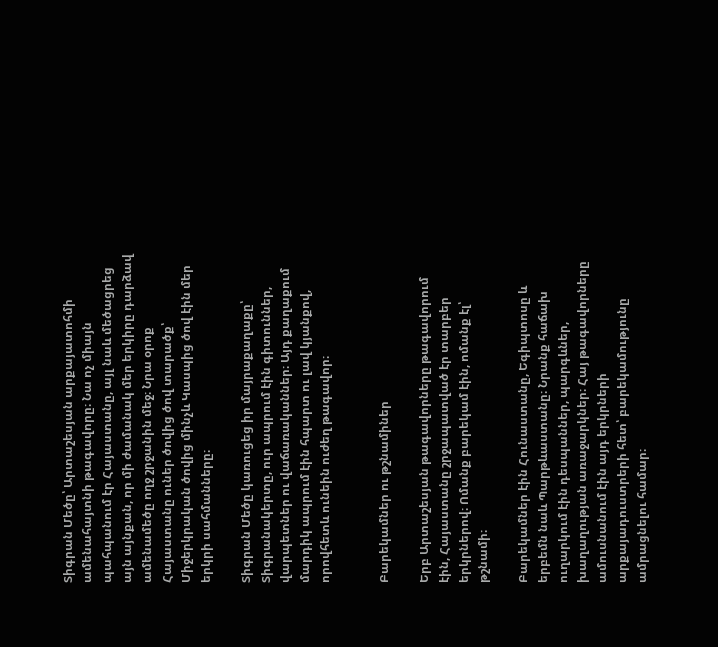Տիգրան Մեծը՝ Արտաշեսյան արքայատոհմի ամենահայտնի թագավորը։ Նա ոչ միայն պահպանում էր Հայաստանը, այլ նաև մեծացրեց այն այնքան, որ մի ժամանակ մեր երկիրը դարձավ ամենամեծը ողջ շրջանին մեջ։ Նրա օրոք Հայաստանը ուներ ծովից ծով տարածք՝ Միջերկրական ծովից մինչև Կասպից ծով էին մեր երկրի սահմանները։

Տիգրան Մեծը կառուցեց իր մայրաքաղաքը՝ Տիգրանակերտը, ուր ապրում էին գիտուններ, վարպետներ ու վաճառականներ։ Այդ քաղաքում մարդիկ ապրում էին հպարտ ու լավ կյանքով, որովհետև ունեին ուժեղ թագավոր։


Բարեկամներ ու թշնամիներ

Երբ Արտաշեսյան թագավորները թագավորում էին, Հայաստանը շրջապատված էր տարբեր երկրներով։ Ոմանք բարեկամ էին, ոմանք էլ՝ թշնամի։

Բարեկամներ էին Հունաստանը, Եգիպտոսը և երբեմն նաև Պարթևաստանը։ Նրանք հաճախ ուղարկում էին դեսպաններ, պարգևներ, խաղաղության առաջարկներ։ Հայ թագավորները ամուսնանում էին այդ երկրների արքայադուստրերի հետ՝ բարեկամությունը ամրացնելու համար։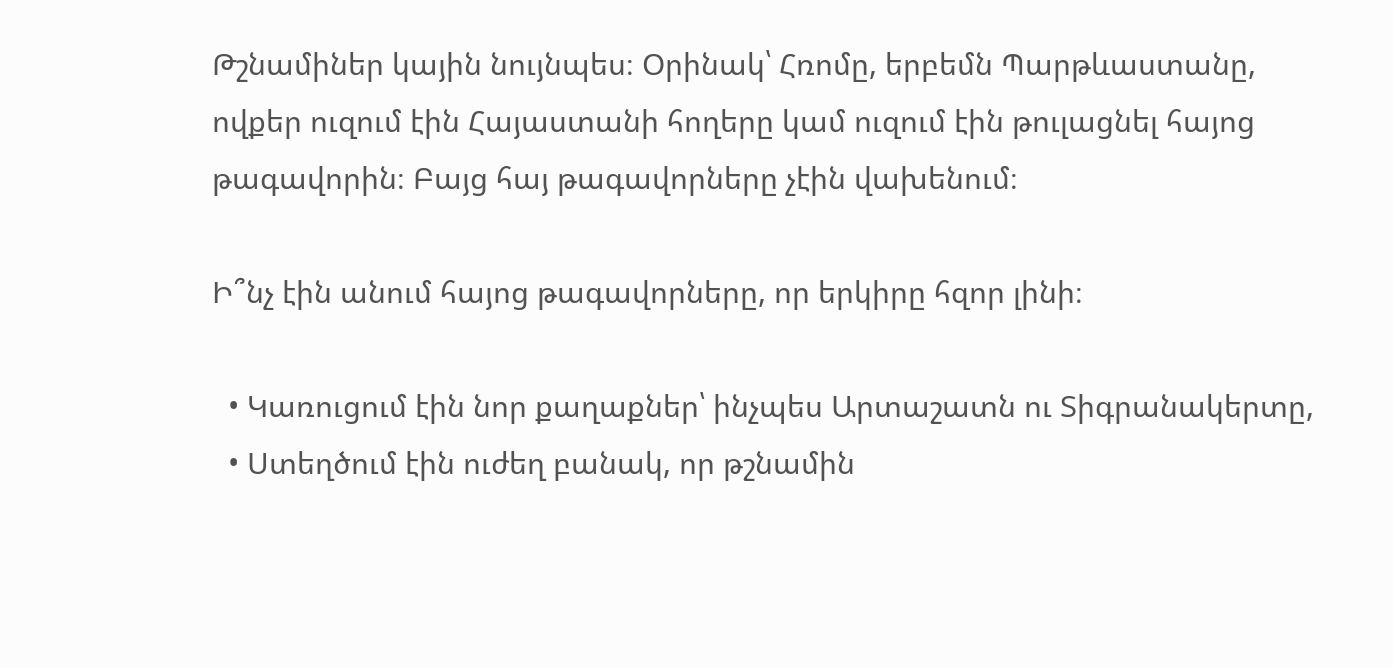Թշնամիներ կային նույնպես։ Օրինակ՝ Հռոմը, երբեմն Պարթևաստանը, ովքեր ուզում էին Հայաստանի հողերը կամ ուզում էին թուլացնել հայոց թագավորին։ Բայց հայ թագավորները չէին վախենում։

Ի՞նչ էին անում հայոց թագավորները, որ երկիրը հզոր լինի։

  • Կառուցում էին նոր քաղաքներ՝ ինչպես Արտաշատն ու Տիգրանակերտը,
  • Ստեղծում էին ուժեղ բանակ, որ թշնամին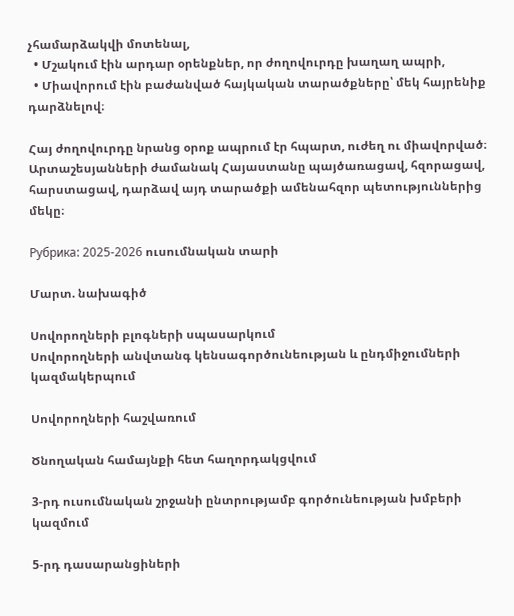չհամարձակվի մոտենալ,
  • Մշակում էին արդար օրենքներ, որ ժողովուրդը խաղաղ ապրի,
  • Միավորում էին բաժանված հայկական տարածքները՝ մեկ հայրենիք դարձնելով։

Հայ ժողովուրդը նրանց օրոք ապրում էր հպարտ, ուժեղ ու միավորված։ Արտաշեսյանների ժամանակ Հայաստանը պայծառացավ, հզորացավ, հարստացավ, դարձավ այդ տարածքի ամենահզոր պետություններից մեկը։

Рубрика: 2025-2026 ուսումնական տարի

Մարտ. նախագիծ

Սովորողների բլոգների սպասարկում
Սովորողների անվտանգ կենսագործունեության և ընդմիջումների կազմակերպում

Սովորողների հաշվառում

Ծնողական համայնքի հետ հաղորդակցվում

3-րդ ուսումնական շրջանի ընտրությամբ գործունեության խմբերի կազմում

5-րդ դասարանցիների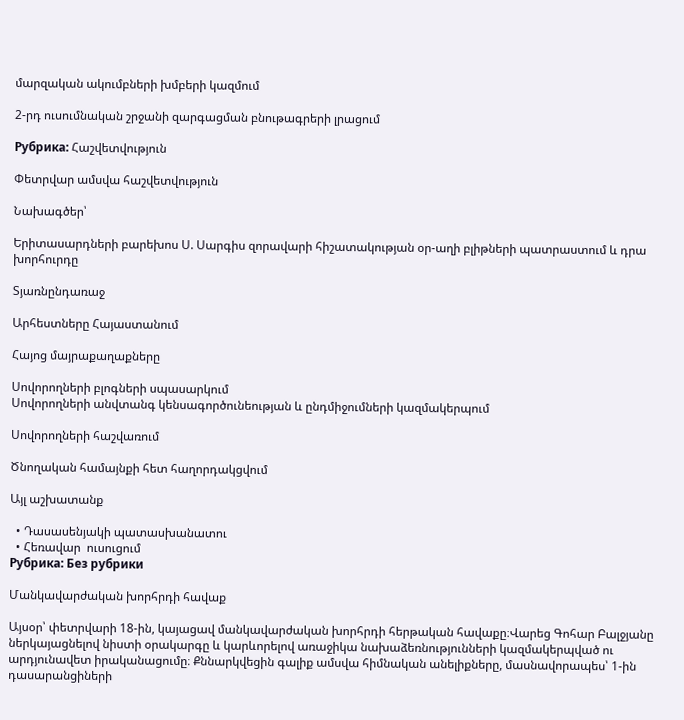մարզական ակումբների խմբերի կազմում

2-րդ ուսումնական շրջանի զարգացման բնութագրերի լրացում

Рубрика: Հաշվետվություն

Փետրվար ամսվա հաշվետվություն

Նախագծեր՝

Երիտասարդների բարեխոս Ս. Սարգիս զորավարի հիշատակության օր-աղի բլիթների պատրաստում և դրա խորհուրդը

Տյառնընդառաջ

Արհեստները Հայաստանում

Հայոց մայրաքաղաքները

Սովորողների բլոգների սպասարկում
Սովորողների անվտանգ կենսագործունեության և ընդմիջումների կազմակերպում

Սովորողների հաշվառում

Ծնողական համայնքի հետ հաղորդակցվում

Այլ աշխատանք

  • Դասասենյակի պատասխանատու
  • Հեռավար  ուսուցում
Рубрика: Без рубрики

Մանկավարժական խորհրդի հավաք

Այսօր՝ փետրվարի 18-ին, կայացավ մանկավարժական խորհրդի հերթական հավաքը։Վարեց Գոհար Բալջյանը ներկայացնելով նիստի օրակարգը և կարևորելով առաջիկա նախաձեռնությունների կազմակերպված ու արդյունավետ իրականացումը։ Քննարկվեցին գալիք ամսվա հիմնական անելիքները, մասնավորապես՝ 1-ին դասարանցիների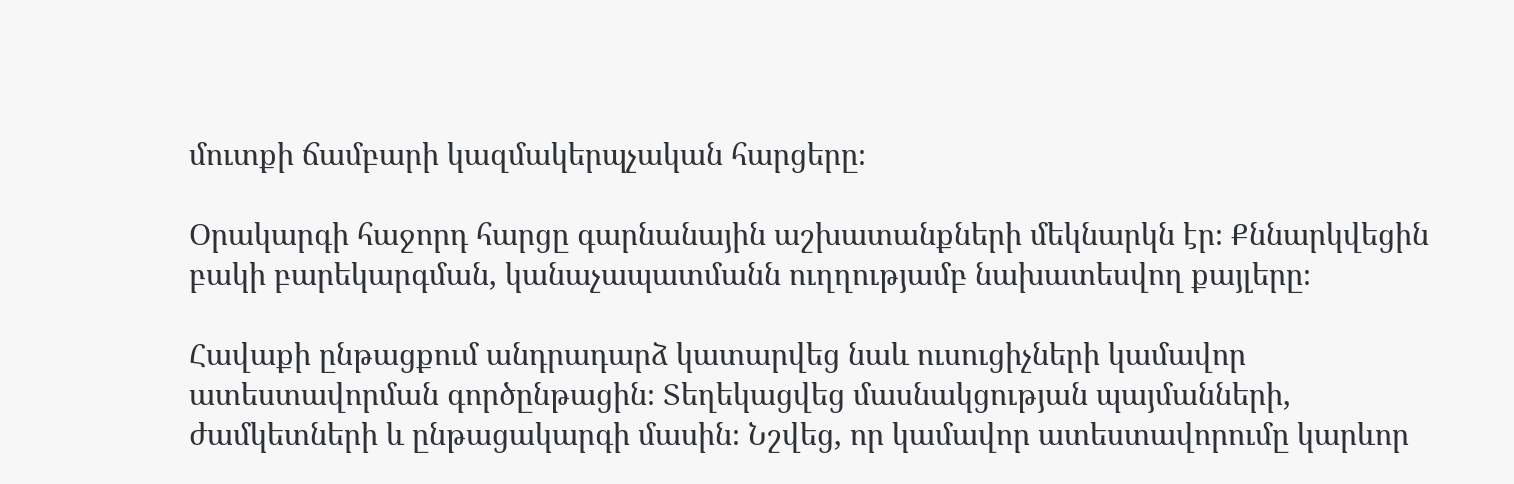մուտքի ճամբարի կազմակերպչական հարցերը։

Օրակարգի հաջորդ հարցը գարնանային աշխատանքների մեկնարկն էր։ Քննարկվեցին բակի բարեկարգման, կանաչապատմանն ուղղությամբ նախատեսվող քայլերը։

Հավաքի ընթացքում անդրադարձ կատարվեց նաև ուսուցիչների կամավոր ատեստավորման գործընթացին։ Տեղեկացվեց մասնակցության պայմանների, ժամկետների և ընթացակարգի մասին։ Նշվեց, որ կամավոր ատեստավորումը կարևոր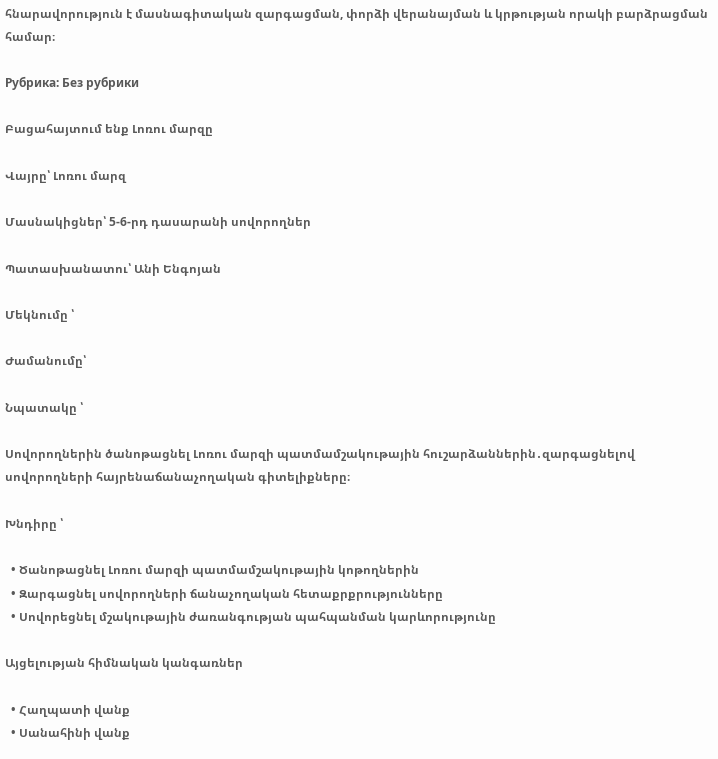հնարավորություն է մասնագիտական զարգացման, փորձի վերանայման և կրթության որակի բարձրացման համար։

Рубрика: Без рубрики

Բացահայտում ենք Լոռու մարզը

Վայրը՝ Լոռու մարզ

Մասնակիցներ՝ 5-6-րդ դասարանի սովորողներ

Պատասխանատու՝ Անի Ենգոյան

Մեկնումը ՝

Ժամանումը՝

Նպատակը ՝

Սովորողներին ծանոթացնել Լոռու մարզի պատմամշակութային հուշարձաններին․զարգացնելով սովորողների հայրենաճանաչողական գիտելիքները։

Խնդիրը ՝

  • Ծանոթացնել Լոռու մարզի պատմամշակութային կոթողներին
  • Զարգացնել սովորողների ճանաչողական հետաքրքրությունները
  • Սովորեցնել մշակութային ժառանգության պահպանման կարևորությունը

Այցելության հիմնական կանգառներ

  • Հաղպատի վանք
  • Սանահինի վանք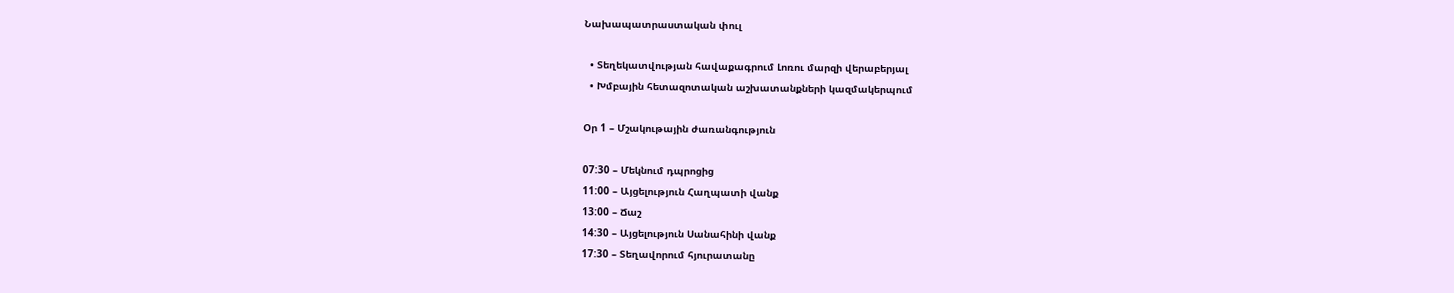Նախապատրաստական փուլ

  • Տեղեկատվության հավաքագրում Լոռու մարզի վերաբերյալ
  • Խմբային հետազոտական աշխատանքների կազմակերպում

Օր 1 – Մշակութային ժառանգություն

07:30 – Մեկնում դպրոցից
11:00 – Այցելություն Հաղպատի վանք
13:00 – Ճաշ
14:30 – Այցելություն Սանահինի վանք
17:30 – Տեղավորում հյուրատանը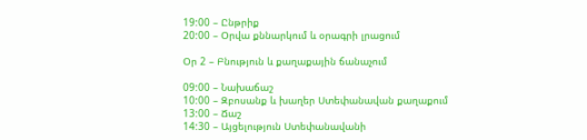19:00 – Ընթրիք
20:00 – Օրվա քննարկում և օրագրի լրացում

Օր 2 – Բնություն և քաղաքային ճանաչում

09:00 – Նախաճաշ
10:00 – Զբոսանք և խաղեր Ստեփանավան քաղաքում
13:00 – Ճաշ
14:30 – Այցելություն Ստեփանավանի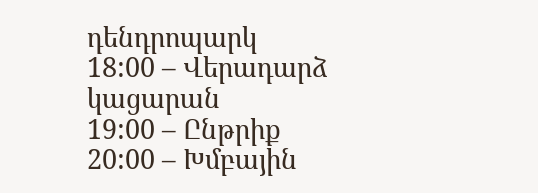դենդրոպարկ
18:00 – Վերադարձ կացարան
19:00 – Ընթրիք
20:00 – Խմբային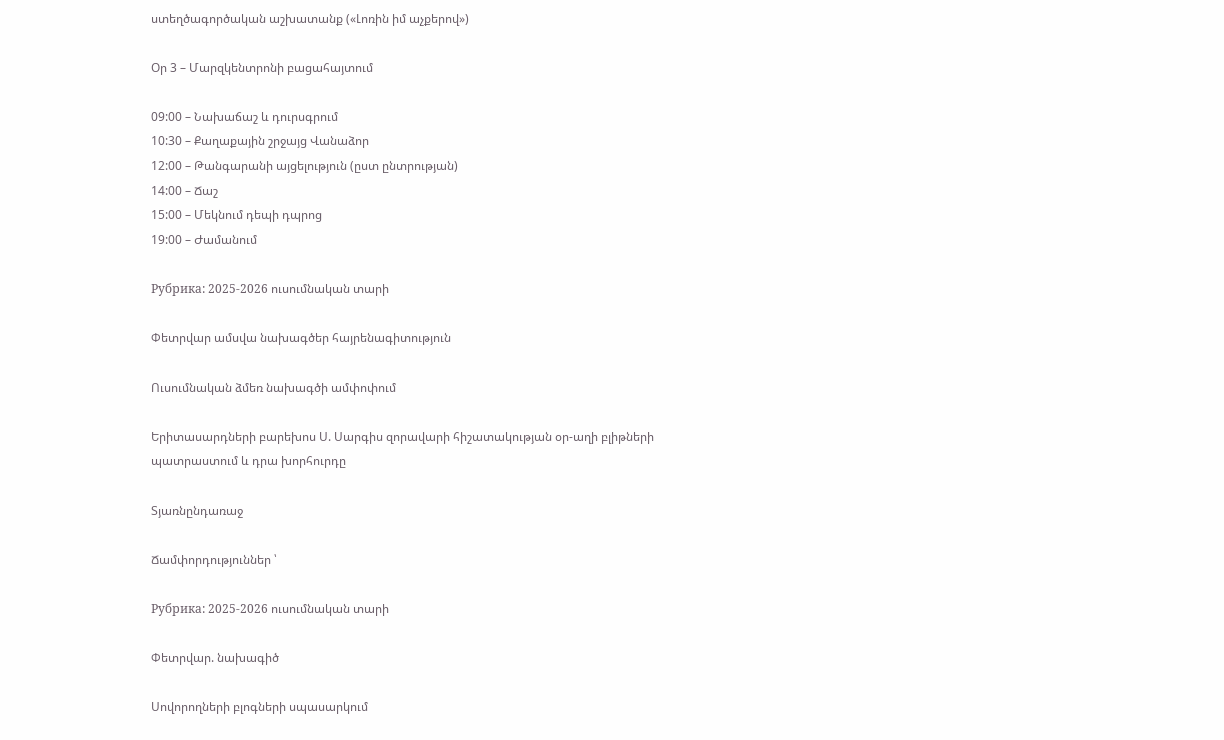ստեղծագործական աշխատանք («Լոռին իմ աչքերով»)

Օր 3 – Մարզկենտրոնի բացահայտում

09:00 – Նախաճաշ և դուրսգրում
10:30 – Քաղաքային շրջայց Վանաձոր
12:00 – Թանգարանի այցելություն (ըստ ընտրության)
14:00 – Ճաշ
15:00 – Մեկնում դեպի դպրոց
19:00 – Ժամանում

Рубрика: 2025-2026 ուսումնական տարի

Փետրվար ամսվա նախագծեր հայրենագիտություն

Ուսումնական ձմեռ նախագծի ամփոփում

Երիտասարդների բարեխոս Ս. Սարգիս զորավարի հիշատակության օր-աղի բլիթների պատրաստում և դրա խորհուրդը

Տյառնընդառաջ

Ճամփորդություններ ՝

Рубрика: 2025-2026 ուսումնական տարի

Փետրվար. նախագիծ

Սովորողների բլոգների սպասարկում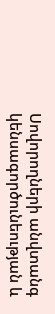Սովորողների անվտանգ կենսագործունեության և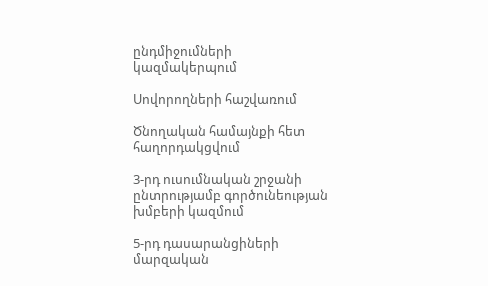ընդմիջումների կազմակերպում

Սովորողների հաշվառում

Ծնողական համայնքի հետ հաղորդակցվում

3-րդ ուսումնական շրջանի ընտրությամբ գործունեության խմբերի կազմում

5-րդ դասարանցիների մարզական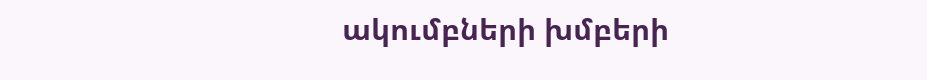ակումբների խմբերի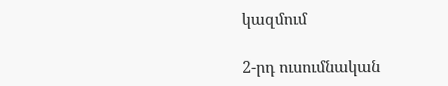կազմում

2-րդ ուսումնական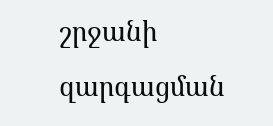շրջանի զարգացման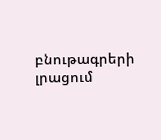բնութագրերի լրացում